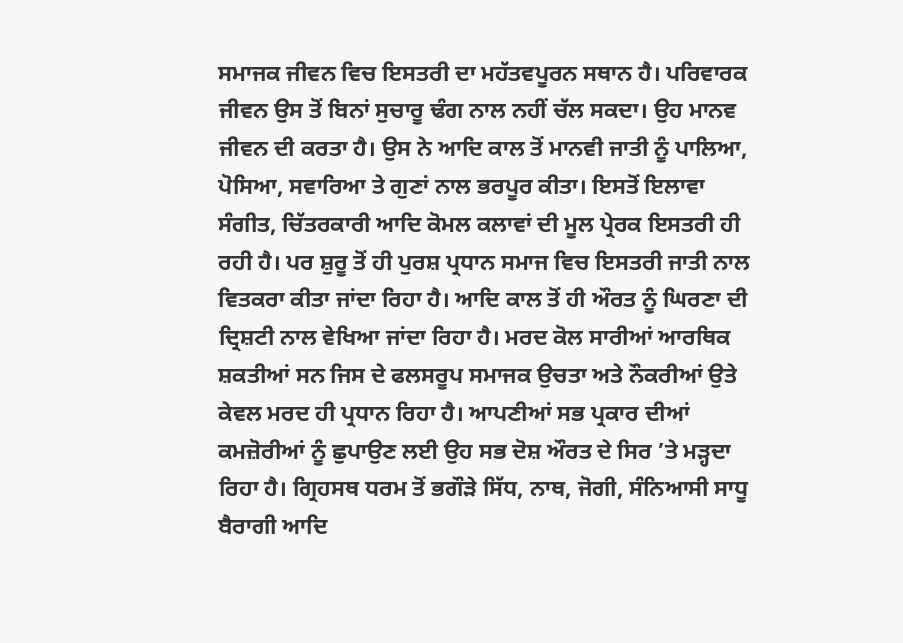ਸਮਾਜਕ ਜੀਵਨ ਵਿਚ ਇਸਤਰੀ ਦਾ ਮਹੱਤਵਪੂਰਨ ਸਥਾਨ ਹੈ। ਪਰਿਵਾਰਕ ਜੀਵਨ ਉਸ ਤੋਂ ਬਿਨਾਂ ਸੁਚਾਰੂ ਢੰਗ ਨਾਲ ਨਹੀਂ ਚੱਲ ਸਕਦਾ। ਉਹ ਮਾਨਵ ਜੀਵਨ ਦੀ ਕਰਤਾ ਹੈ। ਉਸ ਨੇ ਆਦਿ ਕਾਲ ਤੋਂ ਮਾਨਵੀ ਜਾਤੀ ਨੂੰ ਪਾਲਿਆ, ਪੋਸਿਆ, ਸਵਾਰਿਆ ਤੇ ਗੁਣਾਂ ਨਾਲ ਭਰਪੂਰ ਕੀਤਾ। ਇਸਤੋਂ ਇਲਾਵਾ ਸੰਗੀਤ, ਚਿੱਤਰਕਾਰੀ ਆਦਿ ਕੋਮਲ ਕਲਾਵਾਂ ਦੀ ਮੂਲ ਪ੍ਰੇਰਕ ਇਸਤਰੀ ਹੀ ਰਹੀ ਹੈ। ਪਰ ਸ਼ੁਰੂ ਤੋਂ ਹੀ ਪੁਰਸ਼ ਪ੍ਰਧਾਨ ਸਮਾਜ ਵਿਚ ਇਸਤਰੀ ਜਾਤੀ ਨਾਲ ਵਿਤਕਰਾ ਕੀਤਾ ਜਾਂਦਾ ਰਿਹਾ ਹੈ। ਆਦਿ ਕਾਲ ਤੋਂ ਹੀ ਔਰਤ ਨੂੰ ਘਿਰਣਾ ਦੀ ਦ੍ਰਿਸ਼ਟੀ ਨਾਲ ਵੇਖਿਆ ਜਾਂਦਾ ਰਿਹਾ ਹੈ। ਮਰਦ ਕੋਲ ਸਾਰੀਆਂ ਆਰਥਿਕ ਸ਼ਕਤੀਆਂ ਸਨ ਜਿਸ ਦੇ ਫਲਸਰੂਪ ਸਮਾਜਕ ਉਚਤਾ ਅਤੇ ਨੌਕਰੀਆਂ ਉਤੇ ਕੇਵਲ ਮਰਦ ਹੀ ਪ੍ਰਧਾਨ ਰਿਹਾ ਹੈ। ਆਪਣੀਆਂ ਸਭ ਪ੍ਰਕਾਰ ਦੀਆਂ ਕਮਜ਼ੋਰੀਆਂ ਨੂੰ ਛੁਪਾਉਣ ਲਈ ਉਹ ਸਭ ਦੋਸ਼ ਔਰਤ ਦੇ ਸਿਰ ’ਤੇ ਮੜ੍ਹਦਾ ਰਿਹਾ ਹੈ। ਗ੍ਰਿਹਸਥ ਧਰਮ ਤੋਂ ਭਗੌੜੇ ਸਿੱਧ, ਨਾਥ, ਜੋਗੀ, ਸੰਨਿਆਸੀ ਸਾਧੂ ਬੈਰਾਗੀ ਆਦਿ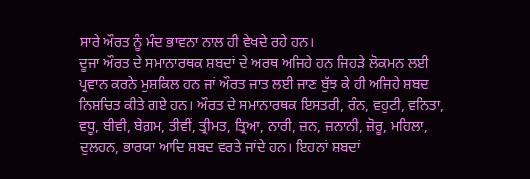ਸਾਰੇ ਔਰਤ ਨੂੰ ਮੰਦ ਭਾਵਨਾ ਨਾਲ ਹੀ ਵੇਖਦੇ ਰਹੇ ਹਨ।
ਦੂਜਾ ਔਰਤ ਦੇ ਸਮਾਨਾਰਥਕ ਸ਼ਬਦਾਂ ਦੇ ਅਰਥ ਅਜਿਹੇ ਹਨ ਜਿਹੜੇ ਲੋਕਮਨ ਲਈ ਪ੍ਰਵਾਨ ਕਰਨੇ ਮੁਸ਼ਕਿਲ ਹਨ ਜਾਂ ਔਰਤ ਜਾਤ ਲਈ ਜਾਣ ਬੁੱਝ ਕੇ ਹੀ ਅਜਿਹੇ ਸ਼ਬਦ ਨਿਸ਼ਚਿਤ ਕੀਤੇ ਗਏ ਹਨ। ਔਰਤ ਦੇ ਸਮਾਨਾਰਥਕ ਇਸਤਰੀ, ਰੰਨ, ਵਹੁਟੀ, ਵਨਿਤਾ, ਵਧੂ, ਬੀਵੀ, ਬੇਗ਼ਮ, ਤੀਵੀਂ, ਤ੍ਰੀਮਤ, ਤ੍ਰਿਆ, ਨਾਰੀ, ਜ਼ਨ, ਜ਼ਨਾਨੀ, ਜ਼ੋਰੂ, ਮਹਿਲਾ, ਦੁਲਹਨ, ਭਾਰਯਾ ਆਦਿ ਸ਼ਬਦ ਵਰਤੇ ਜਾਂਦੇ ਹਨ। ਇਹਨਾਂ ਸ਼ਬਦਾਂ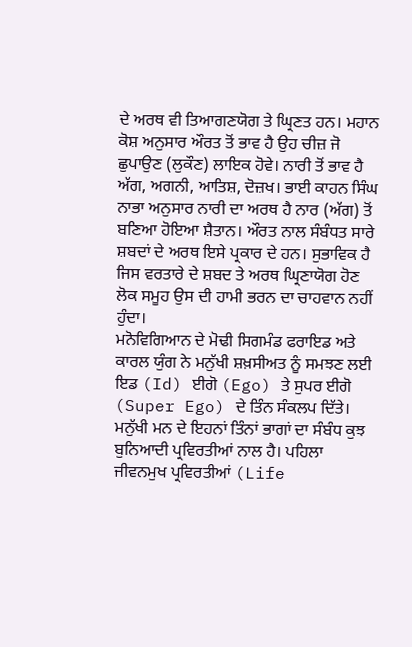ਦੇ ਅਰਥ ਵੀ ਤਿਆਗਣਯੋਗ ਤੇ ਘ੍ਰਿਣਤ ਹਨ। ਮਹਾਨ ਕੋਸ਼ ਅਨੁਸਾਰ ਔਰਤ ਤੋਂ ਭਾਵ ਹੈ ਉਹ ਚੀਜ਼ ਜੋ ਛੁਪਾਉਣ (ਲੁਕੌਣ) ਲਾਇਕ ਹੋਵੇ। ਨਾਰੀ ਤੋਂ ਭਾਵ ਹੈ ਅੱਗ, ਅਗਨੀ, ਆਤਿਸ਼, ਦੋਜ਼ਖ। ਭਾਈ ਕਾਹਨ ਸਿੰਘ ਨਾਭਾ ਅਨੁਸਾਰ ਨਾਰੀ ਦਾ ਅਰਥ ਹੈ ਨਾਰ (ਅੱਗ) ਤੋਂ ਬਣਿਆ ਹੋਇਆ ਸ਼ੈਤਾਨ। ਔਰਤ ਨਾਲ ਸੰਬੰਧਤ ਸਾਰੇ ਸ਼ਬਦਾਂ ਦੇ ਅਰਥ ਇਸੇ ਪ੍ਰਕਾਰ ਦੇ ਹਨ। ਸੁਭਾਵਿਕ ਹੈ ਜਿਸ ਵਰਤਾਰੇ ਦੇ ਸ਼ਬਦ ਤੇ ਅਰਥ ਘ੍ਰਿਣਾਯੋਗ ਹੋਣ ਲੋਕ ਸਮੂਹ ਉਸ ਦੀ ਹਾਮੀ ਭਰਨ ਦਾ ਚਾਹਵਾਨ ਨਹੀਂ ਹੁੰਦਾ।
ਮਨੋਵਿਗਿਆਨ ਦੇ ਮੋਢੀ ਸਿਗਮੰਡ ਫਰਾਇਡ ਅਤੇ ਕਾਰਲ ਯੁੰਗ ਨੇ ਮਨੁੱਖੀ ਸ਼ਖ਼ਸੀਅਤ ਨੂੰ ਸਮਝਣ ਲਈ ਇਡ (Id) ਈਗੋ (Ego) ਤੇ ਸੁਪਰ ਈਗੋ (Super Ego) ਦੇ ਤਿੰਨ ਸੰਕਲਪ ਦਿੱਤੇ। ਮਨੁੱਖੀ ਮਨ ਦੇ ਇਹਨਾਂ ਤਿੰਨਾਂ ਭਾਗਾਂ ਦਾ ਸੰਬੰਧ ਕੁਝ ਬੁਨਿਆਦੀ ਪ੍ਰਵਿਰਤੀਆਂ ਨਾਲ ਹੈ। ਪਹਿਲਾ ਜੀਵਨਮੁਖ ਪ੍ਰਵਿਰਤੀਆਂ (Life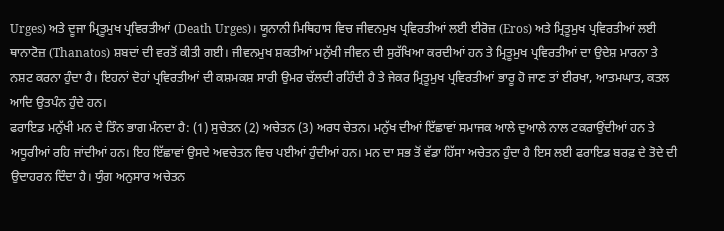Urges) ਅਤੇ ਦੂਜਾ ਮ੍ਰਿਤੂਮੁਖ ਪ੍ਰਵਿਰਤੀਆਂ (Death Urges)। ਯੂਨਾਨੀ ਮਿਥਿਹਾਸ ਵਿਚ ਜੀਵਨਮੁਖ ਪ੍ਰਵਿਰਤੀਆਂ ਲਈ ਈਰੋਜ਼ (Eros) ਅਤੇ ਮ੍ਰਿਤੂਮੁਖ ਪ੍ਰਵਿਰਤੀਆਂ ਲਈ ਥਾਨਾਟੋਜ਼ (Thanatos) ਸ਼ਬਦਾਂ ਦੀ ਵਰਤੋਂ ਕੀਤੀ ਗਈ। ਜੀਵਨਮੁਖ ਸ਼ਕਤੀਆਂ ਮਨੁੱਖੀ ਜੀਵਨ ਦੀ ਸੁਰੱਖਿਆ ਕਰਦੀਆਂ ਹਨ ਤੇ ਮ੍ਰਿਤੂਮੁਖ ਪ੍ਰਵਿਰਤੀਆਂ ਦਾ ਉਦੇਸ਼ ਮਾਰਨਾ ਤੇ ਨਸ਼ਟ ਕਰਨਾ ਹੁੰਦਾ ਹੈ। ਇਹਨਾਂ ਦੋਹਾਂ ਪ੍ਰਵਿਰਤੀਆਂ ਦੀ ਕਸ਼ਮਕਸ਼ ਸਾਰੀ ਉਮਰ ਚੱਲਦੀ ਰਹਿੰਦੀ ਹੈ ਤੇ ਜੇਕਰ ਮ੍ਰਿਤੂਮੁਖ ਪ੍ਰਵਿਰਤੀਆਂ ਭਾਰੂ ਹੋ ਜਾਣ ਤਾਂ ਈਰਖਾ, ਆਤਮਘਾਤ, ਕਤਲ ਆਦਿ ਉਤਪੰਨ ਹੁੰਦੇ ਹਨ।
ਫਰਾਇਡ ਮਨੁੱਖੀ ਮਨ ਦੇ ਤਿੰਨ ਭਾਗ ਮੰਨਦਾ ਹੈ: (1) ਸੁਚੇਤਨ (2) ਅਚੇਤਨ (3) ਅਰਧ ਚੇਤਨ। ਮਨੁੱਖ ਦੀਆਂ ਇੱਛਾਵਾਂ ਸਮਾਜਕ ਆਲੇ ਦੁਆਲੇ ਨਾਲ ਟਕਰਾਉਂਦੀਆਂ ਹਨ ਤੇ ਅਧੂਰੀਆਂ ਰਹਿ ਜਾਂਦੀਆਂ ਹਨ। ਇਹ ਇੱਛਾਵਾਂ ਉਸਦੇ ਅਵਚੇਤਨ ਵਿਚ ਪਈਆਂ ਹੁੰਦੀਆਂ ਹਨ। ਮਨ ਦਾ ਸਭ ਤੋਂ ਵੱਡਾ ਹਿੱਸਾ ਅਚੇਤਨ ਹੁੰਦਾ ਹੈ ਇਸ ਲਈ ਫਰਾਇਡ ਬਰਫ਼ ਦੇ ਤੋਦੇ ਦੀ ਉਦਾਹਰਨ ਦਿੰਦਾ ਹੈ। ਯੁੰਗ ਅਨੁਸਾਰ ਅਚੇਤਨ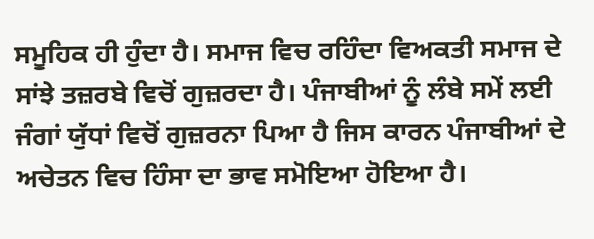ਸਮੂਹਿਕ ਹੀ ਹੁੰਦਾ ਹੈ। ਸਮਾਜ ਵਿਚ ਰਹਿੰਦਾ ਵਿਅਕਤੀ ਸਮਾਜ ਦੇ ਸਾਂਝੇ ਤਜ਼ਰਬੇ ਵਿਚੋਂ ਗੁਜ਼ਰਦਾ ਹੈ। ਪੰਜਾਬੀਆਂ ਨੂੰ ਲੰਬੇ ਸਮੇਂ ਲਈ ਜੰਗਾਂ ਯੁੱਧਾਂ ਵਿਚੋਂ ਗੁਜ਼ਰਨਾ ਪਿਆ ਹੈ ਜਿਸ ਕਾਰਨ ਪੰਜਾਬੀਆਂ ਦੇ ਅਚੇਤਨ ਵਿਚ ਹਿੰਸਾ ਦਾ ਭਾਵ ਸਮੋਇਆ ਹੋਇਆ ਹੈ।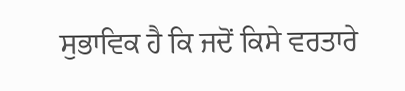ਸੁਭਾਵਿਕ ਹੈ ਕਿ ਜਦੋਂ ਕਿਸੇ ਵਰਤਾਰੇ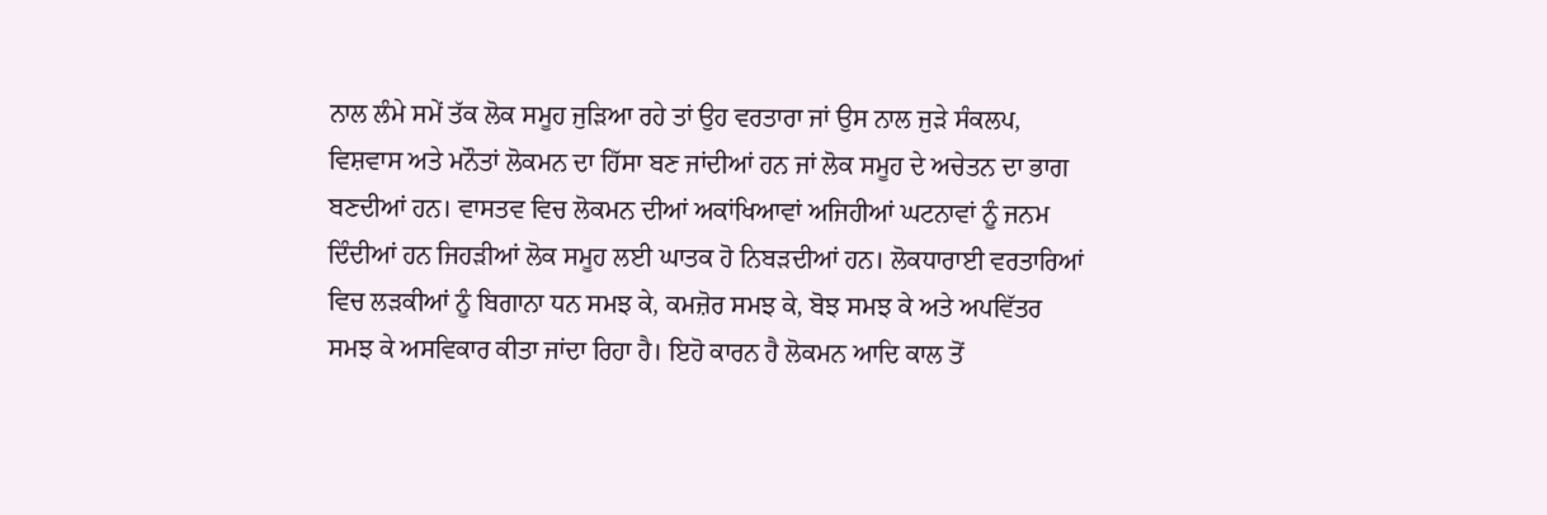ਨਾਲ ਲੰਮੇ ਸਮੇਂ ਤੱਕ ਲੋਕ ਸਮੂਹ ਜੁੜਿਆ ਰਹੇ ਤਾਂ ਉਹ ਵਰਤਾਰਾ ਜਾਂ ਉਸ ਨਾਲ ਜੁੜੇ ਸੰਕਲਪ, ਵਿਸ਼ਵਾਸ ਅਤੇ ਮਨੌਤਾਂ ਲੋਕਮਨ ਦਾ ਹਿੱਸਾ ਬਣ ਜਾਂਦੀਆਂ ਹਨ ਜਾਂ ਲੋਕ ਸਮੂਹ ਦੇ ਅਚੇਤਨ ਦਾ ਭਾਗ ਬਣਦੀਆਂ ਹਨ। ਵਾਸਤਵ ਵਿਚ ਲੋਕਮਨ ਦੀਆਂ ਅਕਾਂਖਿਆਵਾਂ ਅਜਿਹੀਆਂ ਘਟਨਾਵਾਂ ਨੂੰ ਜਨਮ ਦਿੰਦੀਆਂ ਹਨ ਜਿਹੜੀਆਂ ਲੋਕ ਸਮੂਹ ਲਈ ਘਾਤਕ ਹੋ ਨਿਬੜਦੀਆਂ ਹਨ। ਲੋਕਧਾਰਾਈ ਵਰਤਾਰਿਆਂ ਵਿਚ ਲੜਕੀਆਂ ਨੂੰ ਬਿਗਾਨਾ ਧਨ ਸਮਝ ਕੇ, ਕਮਜ਼ੋਰ ਸਮਝ ਕੇ, ਬੋਝ ਸਮਝ ਕੇ ਅਤੇ ਅਪਵਿੱਤਰ ਸਮਝ ਕੇ ਅਸਵਿਕਾਰ ਕੀਤਾ ਜਾਂਦਾ ਰਿਹਾ ਹੈ। ਇਹੋ ਕਾਰਨ ਹੈ ਲੋਕਮਨ ਆਦਿ ਕਾਲ ਤੋਂ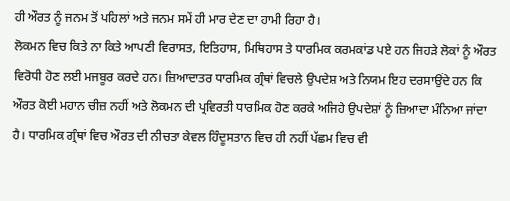ਹੀ ਔਰਤ ਨੂੰ ਜਨਮ ਤੋਂ ਪਹਿਲਾਂ ਅਤੇ ਜਨਮ ਸਮੇਂ ਹੀ ਮਾਰ ਦੇਣ ਦਾ ਹਾਮੀ ਰਿਹਾ ਹੈ।
ਲੋਕਮਨ ਵਿਚ ਕਿਤੇ ਨਾ ਕਿਤੇ ਆਪਣੀ ਵਿਰਾਸਤ, ਇਤਿਹਾਸ, ਮਿਥਿਹਾਸ ਤੇ ਧਾਰਮਿਕ ਕਰਮਕਾਂਡ ਪਏ ਹਨ ਜਿਹੜੇ ਲੋਕਾਂ ਨੂੰ ਔਰਤ ਵਿਰੋਧੀ ਹੋਣ ਲਈ ਮਜਬੂਰ ਕਰਦੇ ਹਨ। ਜ਼ਿਆਦਾਤਰ ਧਾਰਮਿਕ ਗ੍ਰੰਥਾਂ ਵਿਚਲੇ ਉਪਦੇਸ਼ ਅਤੇ ਨਿਯਮ ਇਹ ਦਰਸਾਉਂਦੇ ਹਨ ਕਿ ਔਰਤ ਕੋਈ ਮਹਾਨ ਚੀਜ਼ ਨਹੀਂ ਅਤੇ ਲੋਕਮਨ ਦੀ ਪ੍ਰਵਿਰਤੀ ਧਾਰਮਿਕ ਹੋਣ ਕਰਕੇ ਅਜਿਹੇ ਉਪਦੇਸ਼ਾਂ ਨੂੰ ਜ਼ਿਆਦਾ ਮੰਨਿਆ ਜਾਂਦਾ ਹੈ। ਧਾਰਮਿਕ ਗ੍ਰੰਥਾਂ ਵਿਚ ਔਰਤ ਦੀ ਨੀਚਤਾ ਕੇਵਲ ਹਿੰਦੂਸਤਾਨ ਵਿਚ ਹੀ ਨਹੀਂ ਪੱਛਮ ਵਿਚ ਵੀ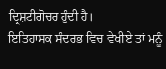ਦ੍ਰਿਸ਼ਟੀਗੋਚਰ ਹੁੰਦੀ ਹੈ।
ਇਤਿਹਾਸਕ ਸੰਦਰਭ ਵਿਚ ਵੇਖੀਏ ਤਾਂ ਮਨੂੰ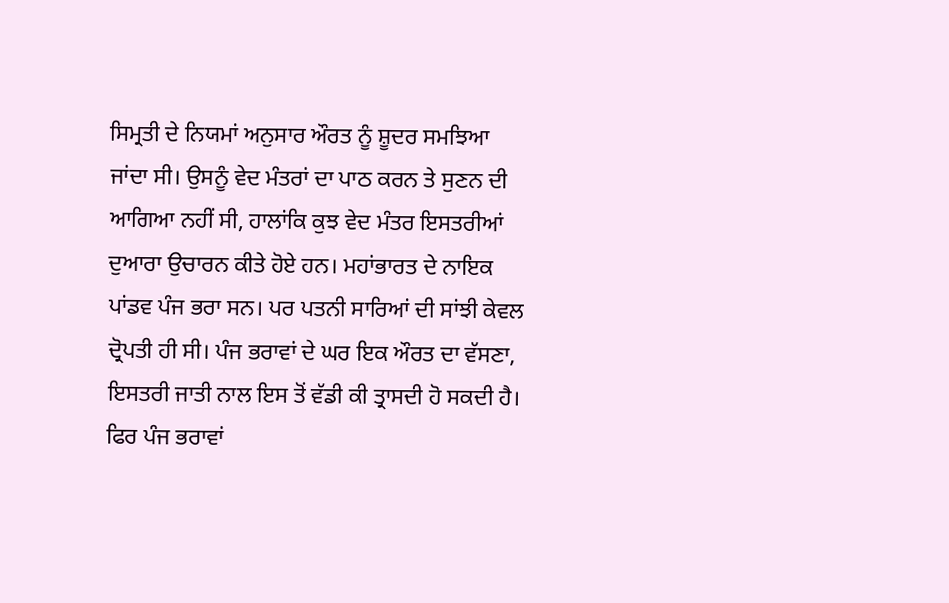ਸਿਮ੍ਰਤੀ ਦੇ ਨਿਯਮਾਂ ਅਨੁਸਾਰ ਔਰਤ ਨੂੰ ਸ਼ੂਦਰ ਸਮਝਿਆ ਜਾਂਦਾ ਸੀ। ਉਸਨੂੰ ਵੇਦ ਮੰਤਰਾਂ ਦਾ ਪਾਠ ਕਰਨ ਤੇ ਸੁਣਨ ਦੀ ਆਗਿਆ ਨਹੀਂ ਸੀ, ਹਾਲਾਂਕਿ ਕੁਝ ਵੇਦ ਮੰਤਰ ਇਸਤਰੀਆਂ ਦੁਆਰਾ ਉਚਾਰਨ ਕੀਤੇ ਹੋਏ ਹਨ। ਮਹਾਂਭਾਰਤ ਦੇ ਨਾਇਕ ਪਾਂਡਵ ਪੰਜ ਭਰਾ ਸਨ। ਪਰ ਪਤਨੀ ਸਾਰਿਆਂ ਦੀ ਸਾਂਝੀ ਕੇਵਲ ਦ੍ਰੋਪਤੀ ਹੀ ਸੀ। ਪੰਜ ਭਰਾਵਾਂ ਦੇ ਘਰ ਇਕ ਔਰਤ ਦਾ ਵੱਸਣਾ, ਇਸਤਰੀ ਜਾਤੀ ਨਾਲ ਇਸ ਤੋਂ ਵੱਡੀ ਕੀ ਤ੍ਰਾਸਦੀ ਹੋ ਸਕਦੀ ਹੈ। ਫਿਰ ਪੰਜ ਭਰਾਵਾਂ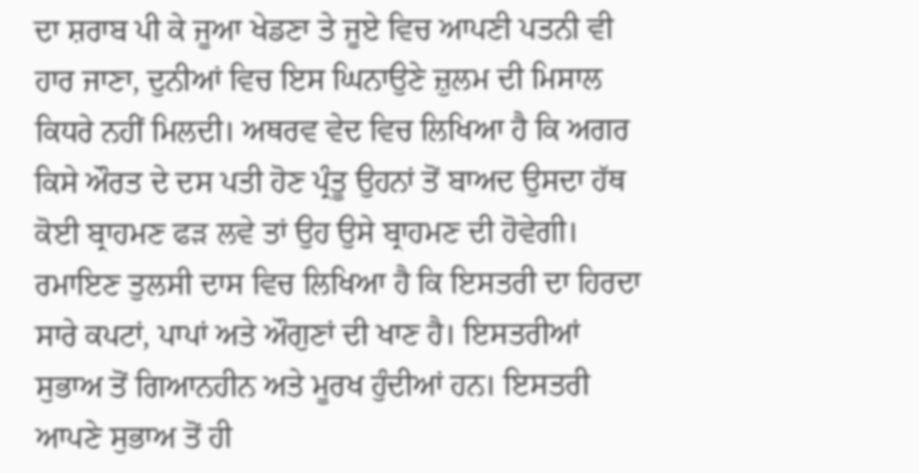ਦਾ ਸ਼ਰਾਬ ਪੀ ਕੇ ਜੂਆ ਖੇਡਣਾ ਤੇ ਜੂਏ ਵਿਚ ਆਪਣੀ ਪਤਨੀ ਵੀ ਹਾਰ ਜਾਣਾ, ਦੁਨੀਆਂ ਵਿਚ ਇਸ ਘਿਨਾਉਣੇ ਜ਼ੁਲਮ ਦੀ ਮਿਸਾਲ ਕਿਧਰੇ ਨਹੀਂ ਮਿਲਦੀ। ਅਥਰਵ ਵੇਦ ਵਿਚ ਲਿਖਿਆ ਹੈ ਕਿ ਅਗਰ ਕਿਸੇ ਔਰਤ ਦੇ ਦਸ ਪਤੀ ਹੋਣ ਪ੍ਰੰਤੂ ਉਹਨਾਂ ਤੋਂ ਬਾਅਦ ਉਸਦਾ ਹੱਥ ਕੋਈ ਬ੍ਰਾਹਮਣ ਫੜ ਲਵੇ ਤਾਂ ਉਹ ਉਸੇ ਬ੍ਰਾਹਮਣ ਦੀ ਹੋਵੇਗੀ। ਰਮਾਇਣ ਤੁਲਸੀ ਦਾਸ ਵਿਚ ਲਿਖਿਆ ਹੈ ਕਿ ਇਸਤਰੀ ਦਾ ਹਿਰਦਾ ਸਾਰੇ ਕਪਟਾਂ, ਪਾਪਾਂ ਅਤੇ ਔਗੁਣਾਂ ਦੀ ਖਾਣ ਹੈ। ਇਸਤਰੀਆਂ ਸੁਭਾਅ ਤੋਂ ਗਿਆਨਹੀਨ ਅਤੇ ਮੂਰਖ ਹੁੰਦੀਆਂ ਹਨ। ਇਸਤਰੀ ਆਪਣੇ ਸੁਭਾਅ ਤੋਂ ਹੀ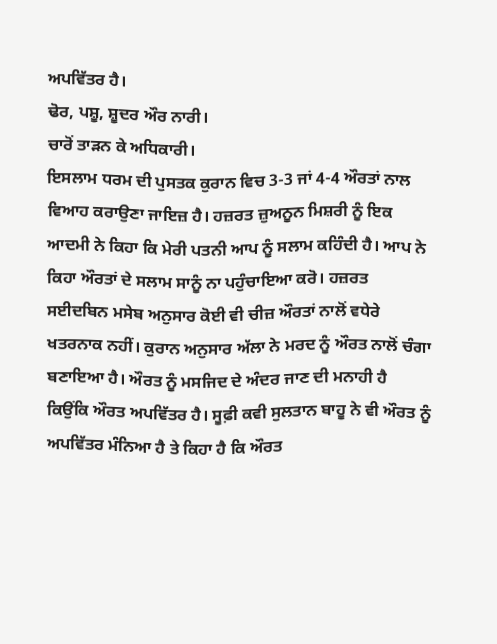ਅਪਵਿੱਤਰ ਹੈ।
ਢੋਰ, ਪਸ਼ੂ, ਸ਼ੂਦਰ ਔਰ ਨਾਰੀ।
ਚਾਰੋਂ ਤਾੜਨ ਕੇ ਅਧਿਕਾਰੀ।
ਇਸਲਾਮ ਧਰਮ ਦੀ ਪੁਸਤਕ ਕੁਰਾਨ ਵਿਚ 3-3 ਜਾਂ 4-4 ਔਰਤਾਂ ਨਾਲ ਵਿਆਹ ਕਰਾਉਣਾ ਜਾਇਜ਼ ਹੈ। ਹਜ਼ਰਤ ਜ਼ੁਅਨੂਨ ਮਿਸ਼ਰੀ ਨੂੰ ਇਕ ਆਦਮੀ ਨੇ ਕਿਹਾ ਕਿ ਮੇਰੀ ਪਤਨੀ ਆਪ ਨੂੰ ਸਲਾਮ ਕਹਿੰਦੀ ਹੈ। ਆਪ ਨੇ ਕਿਹਾ ਔਰਤਾਂ ਦੇ ਸਲਾਮ ਸਾਨੂੰ ਨਾ ਪਹੁੰਚਾਇਆ ਕਰੋ। ਹਜ਼ਰਤ ਸਈਦਬਿਨ ਮਸੇਬ ਅਨੁਸਾਰ ਕੋਈ ਵੀ ਚੀਜ਼ ਔਰਤਾਂ ਨਾਲੋਂ ਵਧੇਰੇ ਖਤਰਨਾਕ ਨਹੀਂ। ਕੁਰਾਨ ਅਨੁਸਾਰ ਅੱਲਾ ਨੇ ਮਰਦ ਨੂੰ ਔਰਤ ਨਾਲੋਂ ਚੰਗਾ ਬਣਾਇਆ ਹੈ। ਔਰਤ ਨੂੰ ਮਸਜਿਦ ਦੇ ਅੰਦਰ ਜਾਣ ਦੀ ਮਨਾਹੀ ਹੈ ਕਿਉਂਕਿ ਔਰਤ ਅਪਵਿੱਤਰ ਹੈ। ਸੂਫ਼ੀ ਕਵੀ ਸੁਲਤਾਨ ਬਾਹੂ ਨੇ ਵੀ ਔਰਤ ਨੂੰ ਅਪਵਿੱਤਰ ਮੰਨਿਆ ਹੈ ਤੇ ਕਿਹਾ ਹੈ ਕਿ ਔਰਤ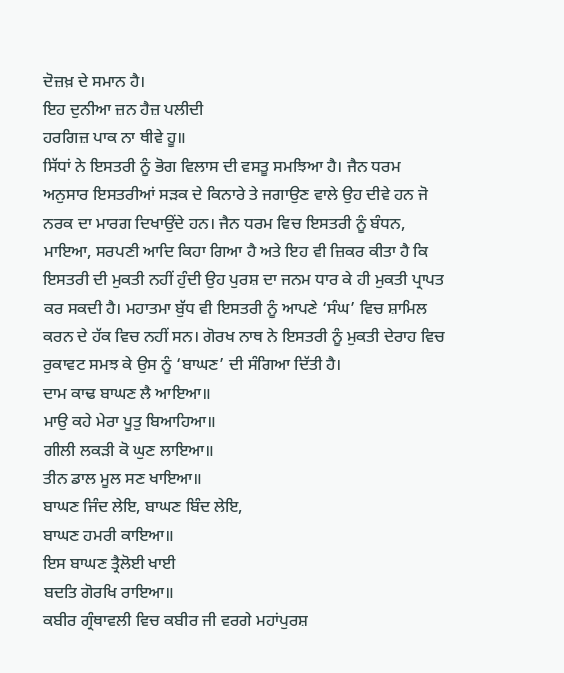ਦੋਜ਼ਖ਼ ਦੇ ਸਮਾਨ ਹੈ।
ਇਹ ਦੁਨੀਆ ਜ਼ਨ ਹੈਜ਼ ਪਲੀਦੀ
ਹਰਗਿਜ਼ ਪਾਕ ਨਾ ਥੀਵੇ ਹੂ॥
ਸਿੱਧਾਂ ਨੇ ਇਸਤਰੀ ਨੂੰ ਭੋਗ ਵਿਲਾਸ ਦੀ ਵਸਤੂ ਸਮਝਿਆ ਹੈ। ਜੈਨ ਧਰਮ ਅਨੁਸਾਰ ਇਸਤਰੀਆਂ ਸੜਕ ਦੇ ਕਿਨਾਰੇ ਤੇ ਜਗਾਉਣ ਵਾਲੇ ਉਹ ਦੀਵੇ ਹਨ ਜੋ ਨਰਕ ਦਾ ਮਾਰਗ ਦਿਖਾਉਂਦੇ ਹਨ। ਜੈਨ ਧਰਮ ਵਿਚ ਇਸਤਰੀ ਨੂੰ ਬੰਧਨ, ਮਾਇਆ, ਸਰਪਣੀ ਆਦਿ ਕਿਹਾ ਗਿਆ ਹੈ ਅਤੇ ਇਹ ਵੀ ਜ਼ਿਕਰ ਕੀਤਾ ਹੈ ਕਿ ਇਸਤਰੀ ਦੀ ਮੁਕਤੀ ਨਹੀਂ ਹੁੰਦੀ ਉਹ ਪੁਰਸ਼ ਦਾ ਜਨਮ ਧਾਰ ਕੇ ਹੀ ਮੁਕਤੀ ਪ੍ਰਾਪਤ ਕਰ ਸਕਦੀ ਹੈ। ਮਹਾਤਮਾ ਬੁੱਧ ਵੀ ਇਸਤਰੀ ਨੂੰ ਆਪਣੇ ‘ਸੰਘ’ ਵਿਚ ਸ਼ਾਮਿਲ ਕਰਨ ਦੇ ਹੱਕ ਵਿਚ ਨਹੀਂ ਸਨ। ਗੋਰਖ ਨਾਥ ਨੇ ਇਸਤਰੀ ਨੂੰ ਮੁਕਤੀ ਦੇਰਾਹ ਵਿਚ ਰੁਕਾਵਟ ਸਮਝ ਕੇ ਉਸ ਨੂੰ ‘ਬਾਘਣ’ ਦੀ ਸੰਗਿਆ ਦਿੱਤੀ ਹੈ।
ਦਾਮ ਕਾਢ ਬਾਘਣ ਲੈ ਆਇਆ॥
ਮਾਉ ਕਹੇ ਮੇਰਾ ਪੂਤੁ ਬਿਆਹਿਆ॥
ਗੀਲੀ ਲਕੜੀ ਕੋ ਘੁਣ ਲਾਇਆ॥
ਤੀਨ ਡਾਲ ਮੂਲ ਸਣ ਖਾਇਆ॥
ਬਾਘਣ ਜਿੰਦ ਲੇਇ, ਬਾਘਣ ਬਿੰਦ ਲੇਇ,
ਬਾਘਣ ਹਮਰੀ ਕਾਇਆ॥
ਇਸ ਬਾਘਣ ਤ੍ਰੈਲੋਈ ਖਾਈ
ਬਦਤਿ ਗੋਰਖਿ ਰਾਇਆ॥
ਕਬੀਰ ਗ੍ਰੰਥਾਵਲੀ ਵਿਚ ਕਬੀਰ ਜੀ ਵਰਗੇ ਮਹਾਂਪੁਰਸ਼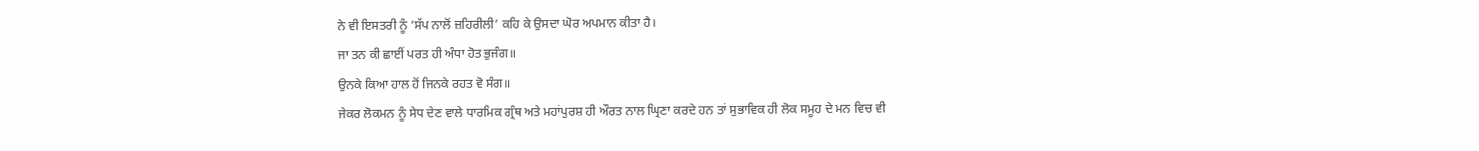ਨੇ ਵੀ ਇਸਤਰੀ ਨੂੰ ‘ਸੱਪ ਨਾਲੋਂ ਜ਼ਹਿਰੀਲੀ’ ਕਹਿ ਕੇ ਉਸਦਾ ਘੋਰ ਅਪਮਾਨ ਕੀਤਾ ਹੈ।
ਜਾ ਤਨ ਕੀ ਛਾਈਂ ਪਰਤ ਹੀ ਅੰਧਾ ਹੋਤ ਭੁਜੰਗ॥
ਉਨਕੇ ਕਿਆ ਹਾਲ ਹੋਂ ਜਿਨਕੇ ਰਹਤ ਵੋ ਸੰਗ॥
ਜੇਕਰ ਲੋਕਮਨ ਨੂੰ ਸੇਧ ਦੇਣ ਵਾਲੇ ਧਾਰਮਿਕ ਗ੍ਰੰਥ ਅਤੇ ਮਹਾਂਪੁਰਸ਼ ਹੀ ਔਰਤ ਨਾਲ ਘ੍ਰਿਣਾ ਕਰਦੇ ਹਨ ਤਾਂ ਸੁਭਾਵਿਕ ਹੀ ਲੋਕ ਸਮੂਹ ਦੇ ਮਨ ਵਿਚ ਵੀ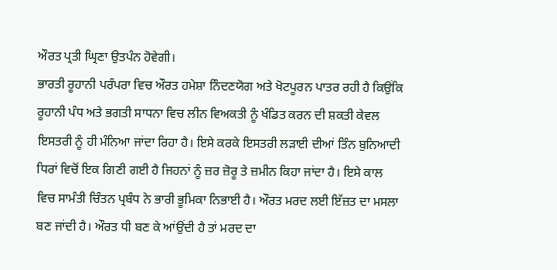ਔਰਤ ਪ੍ਰਤੀ ਘ੍ਰਿਣਾ ਉਤਪੰਨ ਹੋਵੇਗੀ।
ਭਾਰਤੀ ਰੂਹਾਨੀ ਪਰੰਪਰਾ ਵਿਚ ਔਰਤ ਹਮੇਸ਼ਾ ਨਿੰਦਣਯੋਗ ਅਤੇ ਖੋਟਪੂਰਨ ਪਾਤਰ ਰਹੀ ਹੈ ਕਿਉਂਕਿ ਰੂਹਾਨੀ ਪੰਧ ਅਤੇ ਭਗਤੀ ਸਾਧਨਾ ਵਿਚ ਲੀਨ ਵਿਅਕਤੀ ਨੂੰ ਖੰਡਿਤ ਕਰਨ ਦੀ ਸ਼ਕਤੀ ਕੇਵਲ ਇਸਤਰੀ ਨੂੰ ਹੀ ਮੰਨਿਆ ਜਾਂਦਾ ਰਿਹਾ ਹੈ। ਇਸੇ ਕਰਕੇ ਇਸਤਰੀ ਲੜਾਈ ਦੀਆਂ ਤਿੰਨ ਬੁਨਿਆਦੀ ਧਿਰਾਂ ਵਿਚੋਂ ਇਕ ਗਿਣੀ ਗਈ ਹੈ ਜਿਹਨਾਂ ਨੂੰ ਜ਼ਰ ਜ਼ੋਰੂ ਤੇ ਜ਼ਮੀਨ ਕਿਹਾ ਜਾਂਦਾ ਹੈ। ਇਸੇ ਕਾਲ ਵਿਚ ਸਾਮੰਤੀ ਚਿੰਤਨ ਪ੍ਰਬੰਧ ਨੇ ਭਾਰੀ ਭੂਮਿਕਾ ਨਿਭਾਈ ਹੈ। ਔਰਤ ਮਰਦ ਲਈ ਇੱਜ਼ਤ ਦਾ ਮਸਲਾ ਬਣ ਜਾਂਦੀ ਹੈ। ਔਰਤ ਧੀ ਬਣ ਕੇ ਆਂਉਂਦੀ ਹੈ ਤਾਂ ਮਰਦ ਦਾ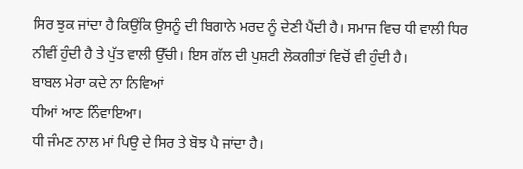ਸਿਰ ਝੁਕ ਜਾਂਦਾ ਹੈ ਕਿਉਂਕਿ ਉਸਨੂੰ ਦੀ ਬਿਗਾਨੇ ਮਰਦ ਨੂੰ ਦੇਣੀ ਪੈਂਦੀ ਹੈ। ਸਮਾਜ ਵਿਚ ਧੀ ਵਾਲੀ ਧਿਰ ਨੀਵੀਂ ਹੁੰਦੀ ਹੈ ਤੇ ਪੁੱਤ ਵਾਲੀ ਉੱਚੀ। ਇਸ ਗੱਲ ਦੀ ਪੁਸ਼ਟੀ ਲੋਕਗੀਤਾਂ ਵਿਚੋਂ ਵੀ ਹੁੰਦੀ ਹੈ।
ਬਾਬਲ ਮੇਰਾ ਕਦੇ ਨਾ ਨਿਵਿਆਂ
ਧੀਆਂ ਆਣ ਨਿੰਵਾਇਆ।
ਧੀ ਜੰਮਣ ਨਾਲ ਮਾਂ ਪਿਉ ਦੇ ਸਿਰ ਤੇ ਬੋਝ ਪੈ ਜਾਂਦਾ ਹੈ।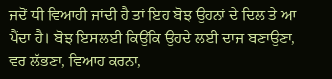ਜਦੋਂ ਧੀ ਵਿਆਹੀ ਜਾਂਦੀ ਹੈ ਤਾਂ ਇਹ ਬੋਝ ਉਹਨਾਂ ਦੇ ਦਿਲ ਤੇ ਆ ਪੈਂਦਾ ਹੈ। ਬੋਝ ਇਸਲਈ ਕਿਉਂਕਿ ਉਹਦੇ ਲਈ ਦਾਜ ਬਣਾਉਣਾ, ਵਰ ਲੱਭਣਾ, ਵਿਆਹ ਕਰਨਾ,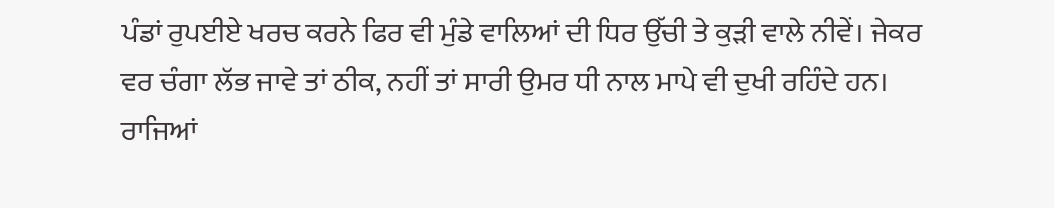ਪੰਡਾਂ ਰੁਪਈਏ ਖਰਚ ਕਰਨੇ ਫਿਰ ਵੀ ਮੁੰਡੇ ਵਾਲਿਆਂ ਦੀ ਧਿਰ ਉੱਚੀ ਤੇ ਕੁੜੀ ਵਾਲੇ ਨੀਵੇਂ। ਜੇਕਰ ਵਰ ਚੰਗਾ ਲੱਭ ਜਾਵੇ ਤਾਂ ਠੀਕ, ਨਹੀਂ ਤਾਂ ਸਾਰੀ ਉਮਰ ਧੀ ਨਾਲ ਮਾਪੇ ਵੀ ਦੁਖੀ ਰਹਿੰਦੇ ਹਨ।
ਰਾਜਿਆਂ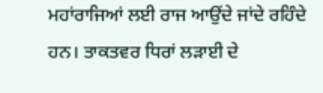ਮਹਾਂਰਾਜਿਆਂ ਲਈ ਰਾਜ ਆਉਂਦੇ ਜਾਂਦੇ ਰਹਿੰਦੇ ਹਨ। ਤਾਕਤਵਰ ਧਿਰਾਂ ਲੜਾਈ ਦੇ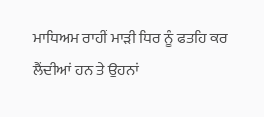ਮਾਧਿਅਮ ਰਾਹੀਂ ਮਾੜੀ ਧਿਰ ਨੂੰ ਫਤਹਿ ਕਰ ਲੈਂਦੀਆਂ ਹਨ ਤੇ ਉਹਨਾਂ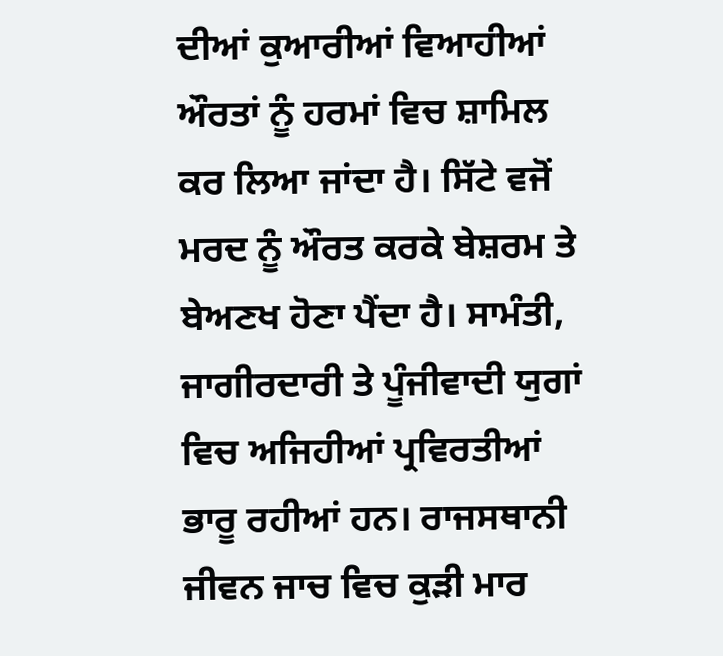ਦੀਆਂ ਕੁਆਰੀਆਂ ਵਿਆਹੀਆਂ ਔਰਤਾਂ ਨੂੰ ਹਰਮਾਂ ਵਿਚ ਸ਼ਾਮਿਲ ਕਰ ਲਿਆ ਜਾਂਦਾ ਹੈ। ਸਿੱਟੇ ਵਜੋਂ ਮਰਦ ਨੂੰ ਔਰਤ ਕਰਕੇ ਬੇਸ਼ਰਮ ਤੇ ਬੇਅਣਖ ਹੋਣਾ ਪੈਂਦਾ ਹੈ। ਸਾਮੰਤੀ, ਜਾਗੀਰਦਾਰੀ ਤੇ ਪੂੰਜੀਵਾਦੀ ਯੁਗਾਂ ਵਿਚ ਅਜਿਹੀਆਂ ਪ੍ਰਵਿਰਤੀਆਂ ਭਾਰੂ ਰਹੀਆਂ ਹਨ। ਰਾਜਸਥਾਨੀ ਜੀਵਨ ਜਾਚ ਵਿਚ ਕੁੜੀ ਮਾਰ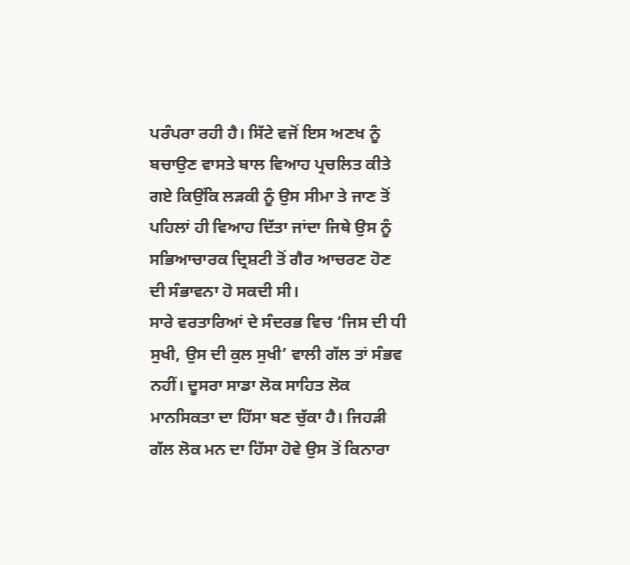ਪਰੰਪਰਾ ਰਹੀ ਹੈ। ਸਿੱਟੇ ਵਜੋਂ ਇਸ ਅਣਖ ਨੂੰ ਬਚਾਉਣ ਵਾਸਤੇ ਬਾਲ ਵਿਆਹ ਪ੍ਰਚਲਿਤ ਕੀਤੇ ਗਏ ਕਿਉਂਕਿ ਲੜਕੀ ਨੂੰ ਉਸ ਸੀਮਾ ਤੇ ਜਾਣ ਤੋਂ ਪਹਿਲਾਂ ਹੀ ਵਿਆਹ ਦਿੱਤਾ ਜਾਂਦਾ ਜਿਥੇ ਉਸ ਨੂੰ ਸਭਿਆਚਾਰਕ ਦ੍ਰਿਸ਼ਟੀ ਤੋਂ ਗੈਰ ਆਚਰਣ ਹੋਣ ਦੀ ਸੰਭਾਵਨਾ ਹੋ ਸਕਦੀ ਸੀ।
ਸਾਰੇ ਵਰਤਾਰਿਆਂ ਦੇ ਸੰਦਰਭ ਵਿਚ ‘ਜਿਸ ਦੀ ਧੀ ਸੁਖੀ, ਉਸ ਦੀ ਕੁਲ ਸੁਖੀ’ ਵਾਲੀ ਗੱਲ ਤਾਂ ਸੰਭਵ ਨਹੀਂ। ਦੂਸਰਾ ਸਾਡਾ ਲੋਕ ਸਾਹਿਤ ਲੋਕ ਮਾਨਸਿਕਤਾ ਦਾ ਹਿੱਸਾ ਬਣ ਚੁੱਕਾ ਹੈ। ਜਿਹੜੀ ਗੱਲ ਲੋਕ ਮਨ ਦਾ ਹਿੱਸਾ ਹੋਵੇ ਉਸ ਤੋਂ ਕਿਨਾਰਾ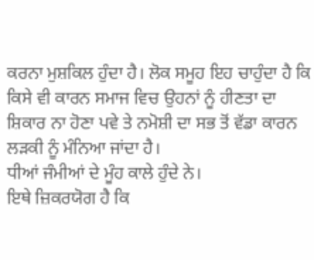ਕਰਨਾ ਮੁਸ਼ਕਿਲ ਹੁੰਦਾ ਹੈ। ਲੋਕ ਸਮੂਹ ਇਹ ਚਾਹੁੰਦਾ ਹੈ ਕਿ ਕਿਸੇ ਵੀ ਕਾਰਨ ਸਮਾਜ ਵਿਚ ਉਹਨਾਂ ਨੂੰ ਹੀਣਤਾ ਦਾ ਸ਼ਿਕਾਰ ਨਾ ਹੋਣਾ ਪਵੇ ਤੇ ਨਮੋਸ਼ੀ ਦਾ ਸਭ ਤੋਂ ਵੱਡਾ ਕਾਰਨ ਲੜਕੀ ਨੂੰ ਮੰਨਿਆ ਜਾਂਦਾ ਹੈ।
ਧੀਆਂ ਜੰਮੀਆਂ ਦੇ ਮੂੰਹ ਕਾਲੇ ਹੁੰਦੇ ਨੇ।
ਇਥੇ ਜ਼ਿਕਰਯੋਗ ਹੈ ਕਿ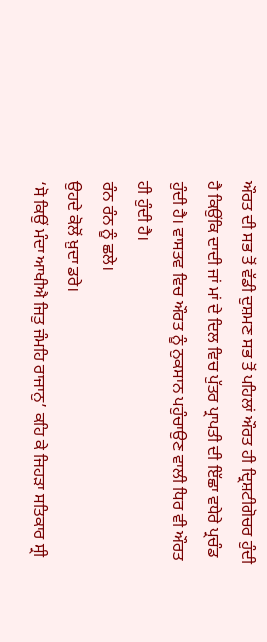ਔਰਤ ਦੀ ਸਭ ਤੋਂ ਵੱਡੀ ਦੁਸ਼ਮਣ ਸਭ ਤੋਂ ਪਹਿਲਾਂ ਔਰਤ ਹੀ ਦ੍ਰਿਸ਼ਟੀਗੋਚਰ ਹੁੰਦੀ ਹੈ ਕਿਉਂਕਿ ਦਾਦੀ ਜਾਂ ਮਾਂ ਦੇ ਦਿਲ ਵਿਚ ਪੁੱਤਰ ਪ੍ਰਾਪਤੀ ਦੀ ਇੱਛਾ ਵਧੇਰੇ ਪ੍ਰਚੰਡ ਹੁੰਦੀ ਹੈ। ਵਾਸਤਵ ਵਿਚ ਔਰਤ ਨੂੰ ਨੁਕਸਾਨ ਪਹੁੰਚਾਉਣ ਵਾਲੀ ਧਿਰ ਵੀ ਔਰਤ ਹੀ ਹੁੰਦੀ ਹੈ।
ਰੰਨ ਰੰਨ ਨੂੰ ਛਲੇ।
ਉਹਦੇ ਕੋਲੋਂ ਖ਼ੁਦਾ ਡਰੇ।
‘ਸੋ ਕਿਉਂ ਮੰਦਾ ਆਖੀਐ ਜਿਤੁ ਜੰਮਹਿ ਰਾਜਾਨੁ’ ਕਹਿ ਕੇ ਜਿਹੜਾ ਸਤਿਕਾਰ ਸ੍ਰੀ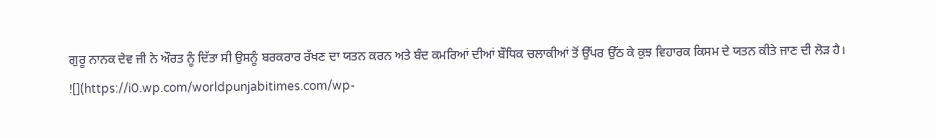ਗੁਰੂ ਨਾਨਕ ਦੇਵ ਜੀ ਨੇ ਔਰਤ ਨੂੰ ਦਿੱਤਾ ਸੀ ਉਸਨੂੰ ਬਰਕਰਾਰ ਰੱਖਣ ਦਾ ਯਤਨ ਕਰਨ ਅਤੇ ਬੰਦ ਕਮਰਿਆਂ ਦੀਆਂ ਬੌਧਿਕ ਚਲਾਕੀਆਂ ਤੋਂ ਉੱਪਰ ਉੱਠ ਕੇ ਕੁਝ ਵਿਹਾਰਕ ਕਿਸਮ ਦੇ ਯਤਨ ਕੀਤੇ ਜਾਣ ਦੀ ਲੋੜ ਹੈ।
![](https://i0.wp.com/worldpunjabitimes.com/wp-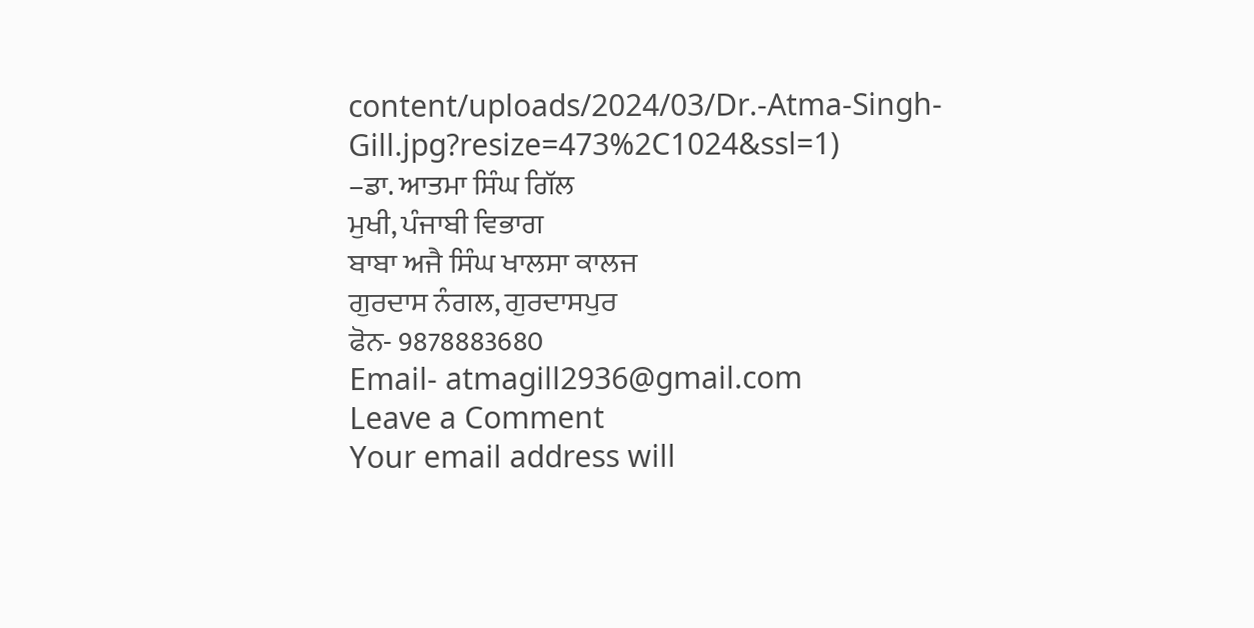content/uploads/2024/03/Dr.-Atma-Singh-Gill.jpg?resize=473%2C1024&ssl=1)
–ਡਾ. ਆਤਮਾ ਸਿੰਘ ਗਿੱਲ
ਮੁਖੀ, ਪੰਜਾਬੀ ਵਿਭਾਗ
ਬਾਬਾ ਅਜੈ ਸਿੰਘ ਖਾਲਸਾ ਕਾਲਜ
ਗੁਰਦਾਸ ਨੰਗਲ, ਗੁਰਦਾਸਪੁਰ
ਫੋਨ- 9878883680
Email- atmagill2936@gmail.com
Leave a Comment
Your email address will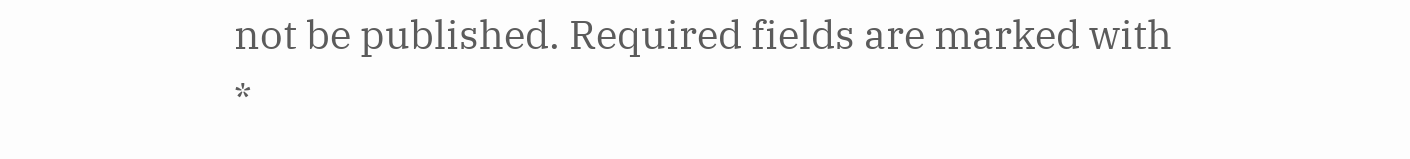not be published. Required fields are marked with *